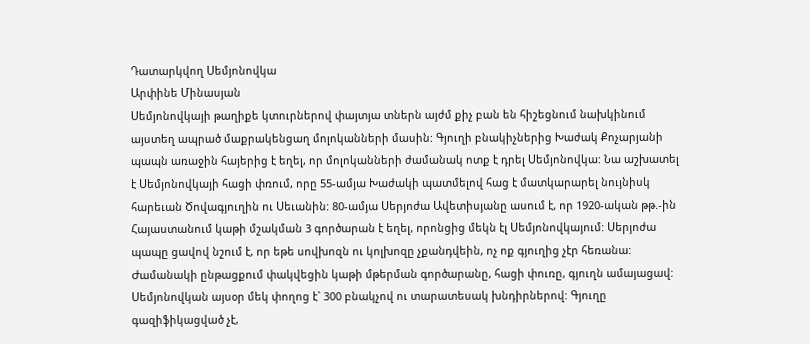Դատարկվող Սեմյոնովկա
Արփինե Մինասյան
Սեմյոնովկայի թաղիքե կտուրներով փայտյա տներն այժմ քիչ բան են հիշեցնում նախկինում այստեղ ապրած մաքրակենցաղ մոլոկանների մասին: Գյուղի բնակիչներից Խաժակ Քոչարյանի պապն առաջին հայերից է եղել, որ մոլոկանների ժամանակ ոտք է դրել Սեմյոնովկա: Նա աշխատել է Սեմյոնովկայի հացի փռում, որը 55-ամյա Խաժակի պատմելով հաց է մատկարարել նույնիսկ հարեւան Ծովագյուղին ու Սեւանին: 80-ամյա Սերյոժա Ավետիսյանը ասում է, որ 1920-ական թթ.-ին Հայաստանում կաթի մշակման 3 գործարան է եղել, որոնցից մեկն էլ Սեմյոնովկայում: Սերյոժա պապը ցավով նշում է, որ եթե սովխոզն ու կոլխոզը չքանդվեին, ոչ ոք գյուղից չէր հեռանա:
Ժամանակի ընթացքում փակվեցին կաթի մթերման գործարանը, հացի փուռը, գյուղն ամայացավ: Սեմյոնովկան այսօր մեկ փողոց է` 300 բնակչով ու տարատեսակ խնդիրներով: Գյուղը գազիֆիկացված չէ,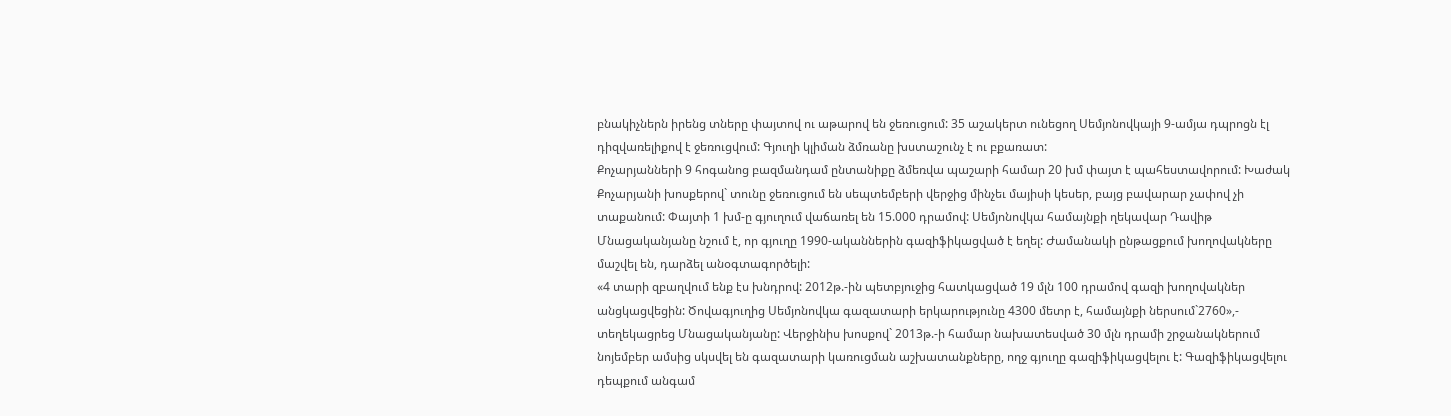բնակիչներն իրենց տները փայտով ու աթարով են ջեռուցում: 35 աշակերտ ունեցող Սեմյոնովկայի 9-ամյա դպրոցն էլ դիզվառելիքով է ջեռուցվում: Գյուղի կլիման ձմռանը խստաշունչ է ու բքառատ:
Քոչարյանների 9 հոգանոց բազմանդամ ընտանիքը ձմեռվա պաշարի համար 20 խմ փայտ է պահեստավորում: Խաժակ Քոչարյանի խոսքերով` տունը ջեռուցում են սեպտեմբերի վերջից մինչեւ մայիսի կեսեր, բայց բավարար չափով չի տաքանում: Փայտի 1 խմ-ը գյուղում վաճառել են 15.000 դրամով: Սեմյոնովկա համայնքի ղեկավար Դավիթ Մնացականյանը նշում է, որ գյուղը 1990-ականներին գազիֆիկացված է եղել: Ժամանակի ընթացքում խողովակները մաշվել են, դարձել անօգտագործելի:
«4 տարի զբաղվում ենք էս խնդրով: 2012թ.-ին պետբյուջից հատկացված 19 մլն 100 դրամով գազի խողովակներ անցկացվեցին: Ծովագյուղից Սեմյոնովկա գազատարի երկարությունը 4300 մետր է, համայնքի ներսում`2760»,- տեղեկացրեց Մնացականյանը: Վերջինիս խոսքով` 2013թ.-ի համար նախատեսված 30 մլն դրամի շրջանակներում նոյեմբեր ամսից սկսվել են գազատարի կառուցման աշխատանքները, ողջ գյուղը գազիֆիկացվելու է: Գազիֆիկացվելու դեպքում անգամ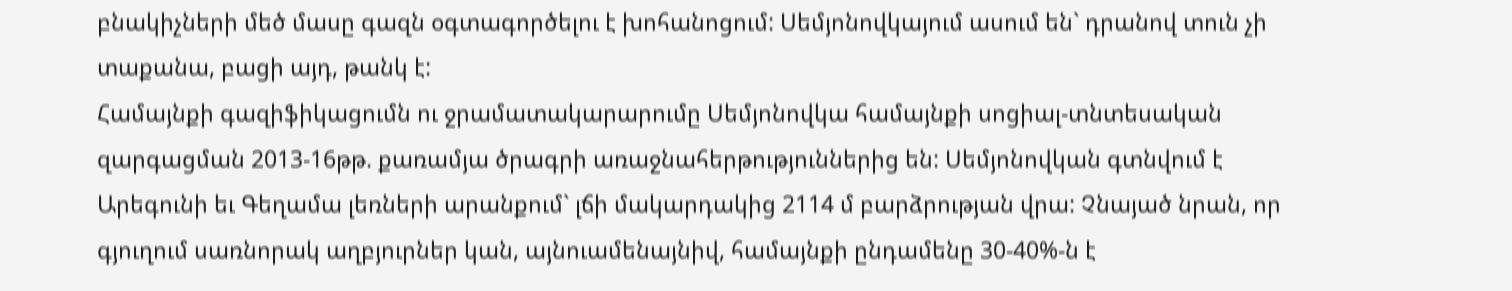բնակիչների մեծ մասը գազն օգտագործելու է խոհանոցում: Սեմյոնովկայում ասում են` դրանով տուն չի տաքանա, բացի այդ, թանկ է:
Համայնքի գազիֆիկացումն ու ջրամատակարարումը Սեմյոնովկա համայնքի սոցիալ-տնտեսական զարգացման 2013-16թթ. քառամյա ծրագրի առաջնահերթություններից են: Սեմյոնովկան գտնվում է Արեգունի եւ Գեղամա լեռների արանքում` լճի մակարդակից 2114 մ բարձրության վրա: Չնայած նրան, որ գյուղում սառնորակ աղբյուրներ կան, այնուամենայնիվ, համայնքի ընդամենը 30-40%-ն է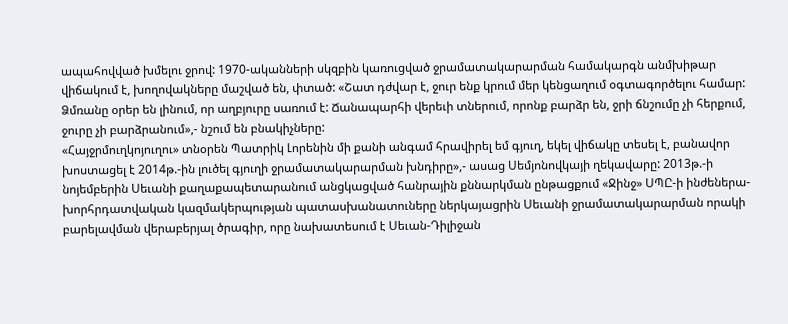ապահովված խմելու ջրով: 1970-ականների սկզբին կառուցված ջրամատակարարման համակարգն անմխիթար վիճակում է, խողովակները մաշված են, փտած: «Շատ դժվար է, ջուր ենք կրում մեր կենցաղում օգտագործելու համար: Ձմռանը օրեր են լինում, որ աղբյուրը սառում է: Ճանապարհի վերեւի տներում, որոնք բարձր են, ջրի ճնշումը չի հերքում, ջուրը չի բարձրանում»,- նշում են բնակիչները:
«Հայջրմուղկոյուղու» տնօրեն Պատրիկ Լորենին մի քանի անգամ հրավիրել եմ գյուղ, եկել վիճակը տեսել է, բանավոր խոստացել է 2014թ.-ին լուծել գյուղի ջրամատակարարման խնդիրը»,- ասաց Սեմյոնովկայի ղեկավարը: 2013թ.-ի նոյեմբերին Սեւանի քաղաքապետարանում անցկացված հանրային քննարկման ընթացքում «Ջինջ» ՍՊԸ-ի ինժեներա-խորհրդատվական կազմակերպության պատասխանատուները ներկայացրին Սեւանի ջրամատակարարման որակի բարելավման վերաբերյալ ծրագիր, որը նախատեսում է Սեւան-Դիլիջան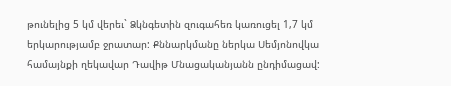թունելից 5 կմ վերեւ` Ձկնգետին զուգահեռ կառուցել 1,7 կմ երկարությամբ ջրատար: Քննարկմանը ներկա Սեմյոնովկա համայնքի ղեկավար Դավիթ Մնացականյանն ընդիմացավ: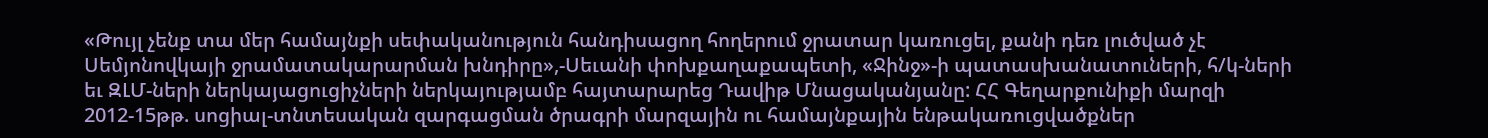«Թույլ չենք տա մեր համայնքի սեփականություն հանդիսացող հողերում ջրատար կառուցել, քանի դեռ լուծված չէ Սեմյոնովկայի ջրամատակարարման խնդիրը»,-Սեւանի փոխքաղաքապետի, «Ջինջ»-ի պատասխանատուների, հ/կ-ների եւ ԶԼՄ-ների ներկայացուցիչների ներկայությամբ հայտարարեց Դավիթ Մնացականյանը: ՀՀ Գեղարքունիքի մարզի 2012-15թթ. սոցիալ-տնտեսական զարգացման ծրագրի մարզային ու համայնքային ենթակառուցվածքներ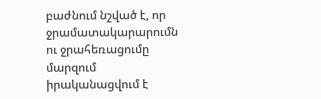բաժնում նշված է, որ ջրամատակարարումն ու ջրահեռացումը մարզում իրականացվում է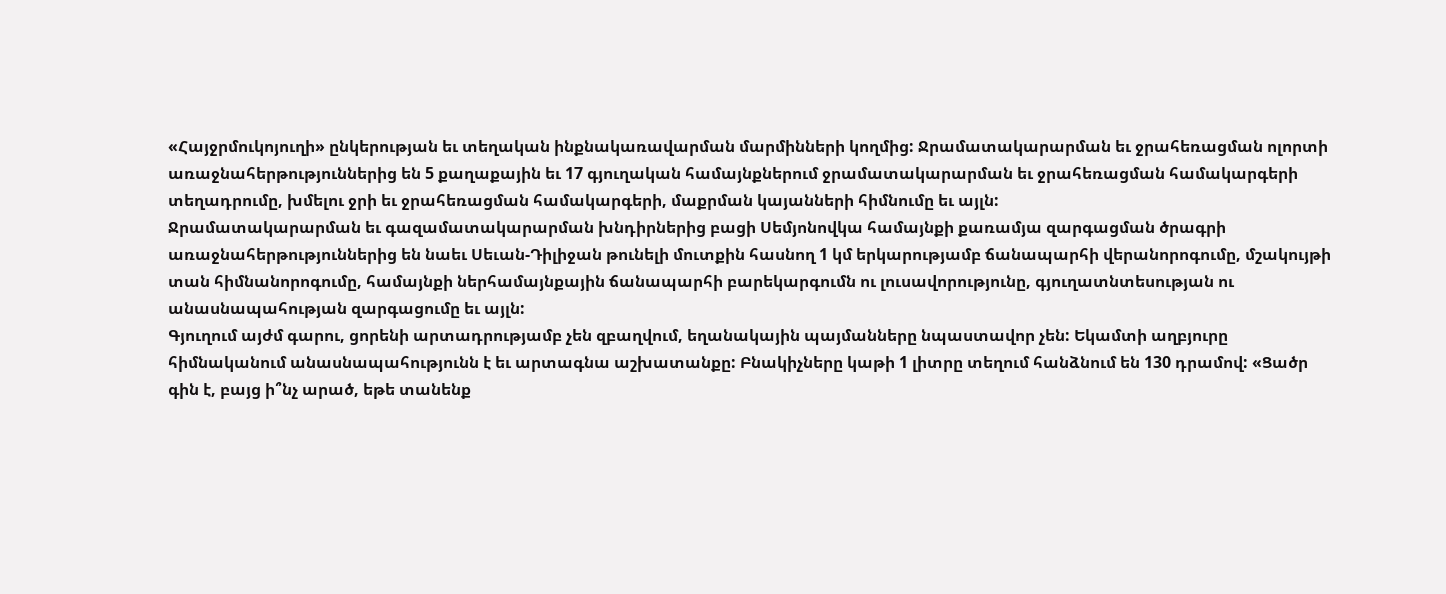«Հայջրմուկոյուղի» ընկերության եւ տեղական ինքնակառավարման մարմինների կողմից: Ջրամատակարարման եւ ջրահեռացման ոլորտի առաջնահերթություններից են 5 քաղաքային եւ 17 գյուղական համայնքներում ջրամատակարարման եւ ջրահեռացման համակարգերի տեղադրումը, խմելու ջրի եւ ջրահեռացման համակարգերի, մաքրման կայանների հիմնումը եւ այլն:
Ջրամատակարարման եւ գազամատակարարման խնդիրներից բացի Սեմյոնովկա համայնքի քառամյա զարգացման ծրագրի առաջնահերթություններից են նաեւ Սեւան-Դիլիջան թունելի մուտքին հասնող 1 կմ երկարությամբ ճանապարհի վերանորոգումը, մշակույթի տան հիմնանորոգումը, համայնքի ներհամայնքային ճանապարհի բարեկարգումն ու լուսավորությունը, գյուղատնտեսության ու անասնապահության զարգացումը եւ այլն:
Գյուղում այժմ գարու, ցորենի արտադրությամբ չեն զբաղվում, եղանակային պայմանները նպաստավոր չեն: Եկամտի աղբյուրը հիմնականում անասնապահությունն է եւ արտագնա աշխատանքը: Բնակիչները կաթի 1 լիտրը տեղում հանձնում են 130 դրամով: «Ցածր գին է, բայց ի՞նչ արած, եթե տանենք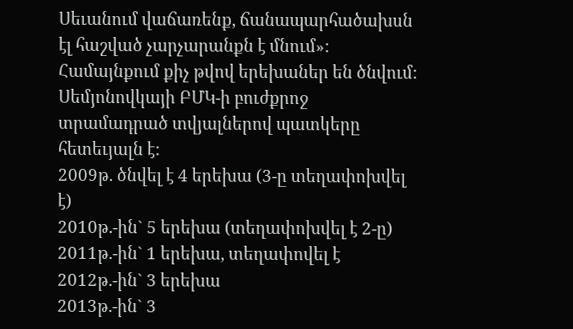Սեւանում վաճառենք, ճանապարհածախսն էլ հաշված չարչարանքն է մնում»:
Համայնքում քիչ թվով երեխաներ են ծնվում: Սեմյոնովկայի ԲՄԿ-ի բուժքրոջ տրամադրած տվյալներով պատկերը հետեւյալն է:
2009թ. ծնվել է 4 երեխա (3-ը տեղափոխվել է)
2010թ.-ին` 5 երեխա (տեղափոխվել է 2-ը)
2011թ.-ին` 1 երեխա, տեղափովել է
2012թ.-ին` 3 երեխա
2013թ.-ին` 3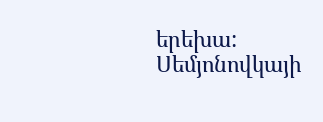երեխա:
Սեմյոնովկայի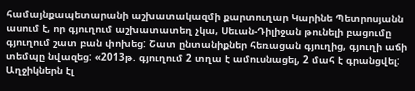համայնքապետարանի աշխատակազմի քարտուղար Կարինե Պետրոսյանն ասում է, որ գյուղում աշխատատեղ չկա, Սեւան-Դիլիջան թունելի բացումը գյուղում շատ բան փոխեց: Շատ ընտանիքներ հեռացան գյուղից, գյուղի աճի տեմպը նվազեց: «2013թ. գյուղում 2 տղա է ամուսնացել, 2 մահ է գրանցվել: Աղջիկներն էլ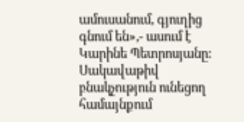ամուսանում, գյուղից գնում են»,- ասում է Կարինե Պետրոսյանը:
Սակավաթիվ բնակչություն ունեցող համայնքում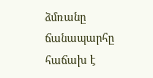ձմռանը ճանապարհը հաճախ է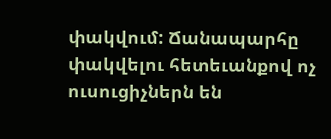փակվում: Ճանապարհը փակվելու հետեւանքով ոչ ուսուցիչներն են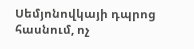Սեմյոնովկայի դպրոց հասնում, ոչ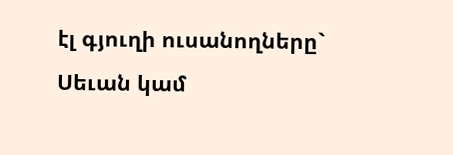էլ գյուղի ուսանողները` Սեւան կամ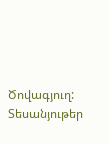Ծովագյուղ:
Տեսանյութեր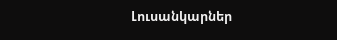Լուսանկարներ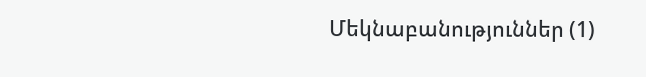Մեկնաբանություններ (1)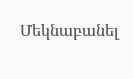Մեկնաբանել